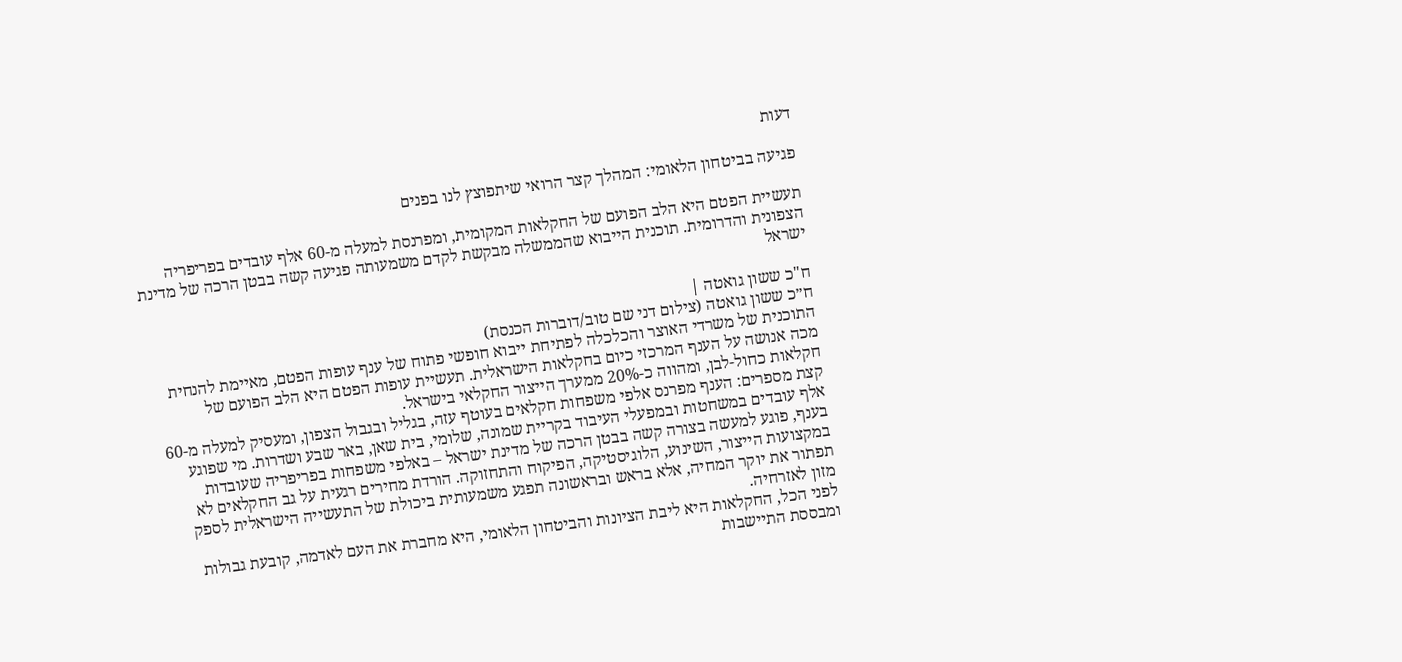דעות

פגיעה בביטחון הלאומי: המהלך קצר הרואי שיתפוצץ לנו בפנים

תעשיית הפטם היא הלב הפועם של החקלאות המקומית, ומפרנסת למעלה מ-60 אלף עובדים בפריפריה הצפונית והדרומית. תוכנית הייבוא שהממשלה מבקשת לקדם משמעותה פגיעה קשה בבטן הרכה של מדינת ישראל

ח"כ ששון גואטה |
ח״כ ששון גואטה (צילום דני שם טוב/דוברות הכנסת)
התוכנית של משרדי האוצר והכלכלה לפתיחת ייבוא חופשי פתוח של ענף עופות הפטם, מאיימת להנחית מכה אנושה על הענף המרכזי כיום בחקלאות הישראלית. תעשיית עופות הפטם היא הלב הפועם של חקלאות כחול-לבן, ומהווה כ-20% ממערך הייצור החקלאי בישראל.
קצת מספרים: הענף מפרנס אלפי משפחות חקלאים בעוטף עזה, בגליל ובגבול הצפון, ומעסיק למעלה מ-60 אלף עובדים במשחטות ובמפעלי העיבוד בקריית שמונה, שלומי, בית שאן, באר שבע ושדרות. מי שפוגע בענף, פוגע למעשה בצורה קשה בבטן הרכה של מדינת ישראל – באלפי משפחות בפריפריה שעובדות במקצועות הייצור, השינוע, הלוגיסטיקה, הפיקוח והתחזוקה. הורדת מחירים רגעית על גב החקלאים לא תפתור את יוקר המחיה, אלא בראש ובראשונה תפגע משמעותית ביכולת של התעשייה הישראלית לספק מזון לאזרחיה.
לפני הכל, החקלאות היא ליבת הציונות והביטחון הלאומי, היא מחברת את העם לאדמה, קובעת גבולות ומבססת התיישבות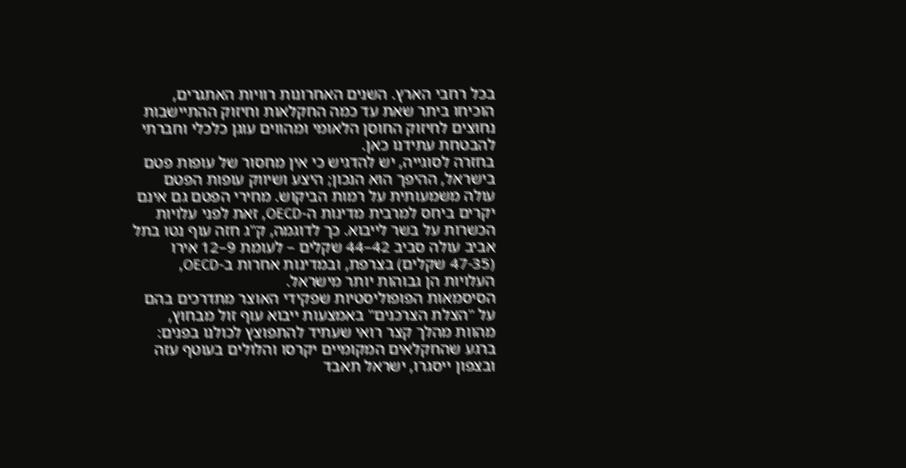בכל רחבי הארץ. השנים האחרונות רוויות האתגרים, הוכיחו ביתר שאת עד כמה החקלאות וחיזוק ההתיישבות נחוצים לחיזוק החוסן הלאומי ומהווים עוגן כלכלי וחברתי להבטחת עתידנו כאן.
בחזרה לסוגייה, יש להדגיש כי אין מחסור של עופות פטם בישראל, ההיפך הוא הנכון; היצע ושיווק עופות הפטם עולה משמעותית על רמות הביקוש. מחירי הפטם גם אינם יקרים ביחס למרבית מדינות ה-OECD, זאת לפני עלויות הכשרות על בשר לייבוא. כך לדוגמה, ק"ג חזה עוף נטו בתל אביב עולה סביב 42–44 שקלים – לעומת 9–12 אירו (47-35 שקלים) בצרפת, ובמדינות אחרות ב-OECD, העלויות הן גבוהות יותר מישראל.
הסיסמאות הפופוליסטיות שפקידי האוצר מתדרכים בהם על "הצלת הצרכנים" באמצעות ייבוא עוף זול מבחוץ, מהוות מהלך קצר רואי שעתיד להתפוצץ לכולנו בפנים: ברגע שהחקלאים המקומיים יקרסו והלולים בעוטף עזה ובצפון ייסגרו, ישראל תאבד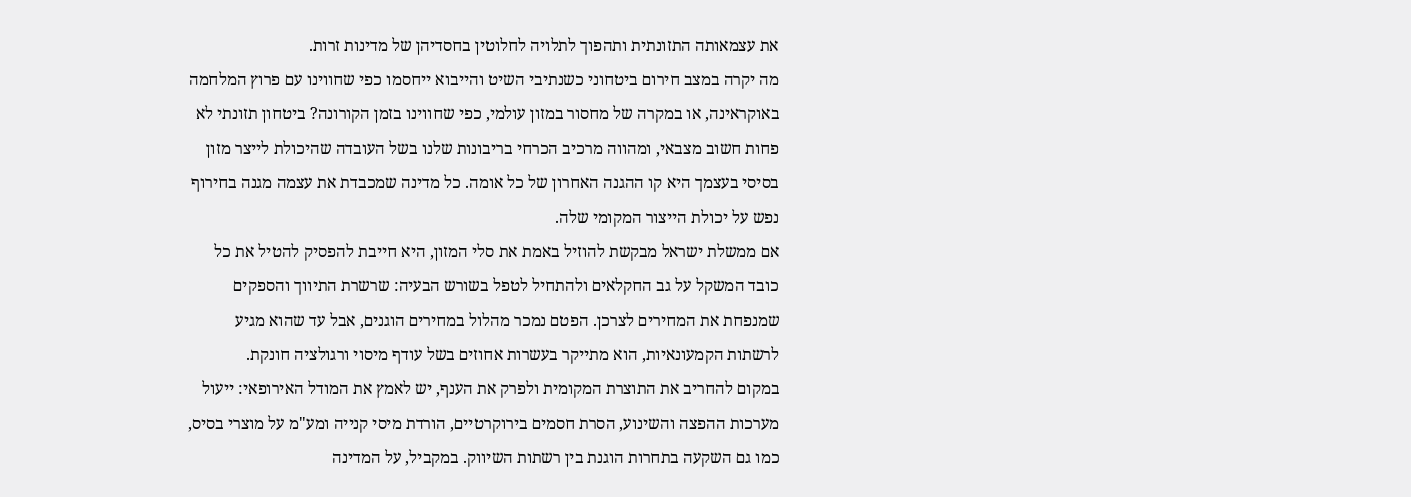את עצמאותה התזונתית ותהפוך לתלויה לחלוטין בחסדיהן של מדינות זרות.
מה יקרה במצב חירום ביטחוני כשנתיבי השיט והייבוא ייחסמו כפי שחווינו עם פרוץ המלחמה באוקראינה, או במקרה של מחסור במזון עולמי, כפי שחווינו בזמן הקורונה? ביטחון תזונתי לא פחות חשוב מצבאי, ומהווה מרכיב הכרחי בריבונות שלנו בשל העובדה שהיכולת לייצר מזון בסיסי בעצמך היא קו ההגנה האחרון של כל אומה. כל מדינה שמכבדת את עצמה מגנה בחירוף נפש על יכולת הייצור המקומי שלה.
אם ממשלת ישראל מבקשת להוזיל באמת את סלי המזון, היא חייבת להפסיק להטיל את כל כובד המשקל על גב החקלאים ולהתחיל לטפל בשורש הבעיה: שרשרת התיווך והספקים שמנפחת את המחירים לצרכן. הפטם נמכר מהלול במחירים הוגנים, אבל עד שהוא מגיע לרשתות הקמעונאיות, הוא מתייקר בעשרות אחוזים בשל עודף מיסוי ורגולציה חונקת.
במקום להחריב את התוצרת המקומית ולפרק את הענף, יש לאמץ את המודל האירופאי: ייעול מערכות ההפצה והשינוע, הסרת חסמים בירוקרטיים, הורדת מיסי קנייה ומע"מ על מוצרי בסיס, כמו גם השקעה בתחרות הוגנת בין רשתות השיווק. במקביל, על המדינה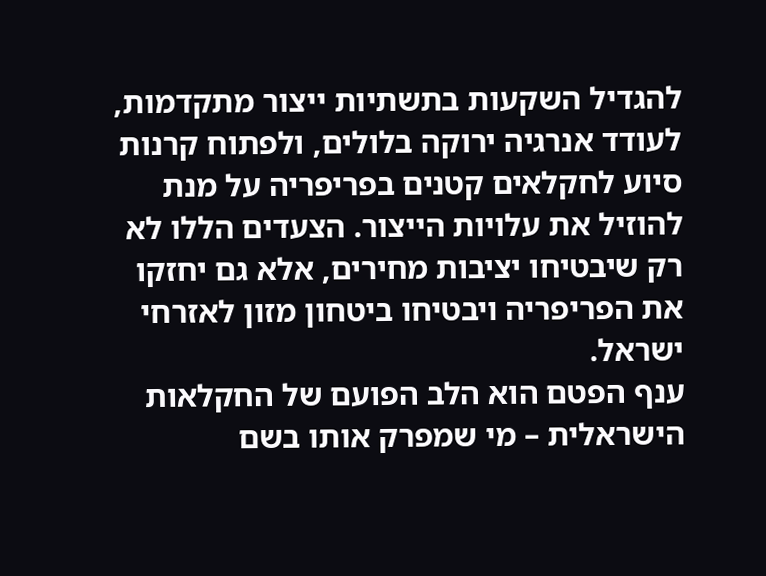להגדיל השקעות בתשתיות ייצור מתקדמות, לעודד אנרגיה ירוקה בלולים, ולפתוח קרנות סיוע לחקלאים קטנים בפריפריה על מנת להוזיל את עלויות הייצור. הצעדים הללו לא רק שיבטיחו יציבות מחירים, אלא גם יחזקו את הפריפריה ויבטיחו ביטחון מזון לאזרחי ישראל.
ענף הפטם הוא הלב הפועם של החקלאות הישראלית – מי שמפרק אותו בשם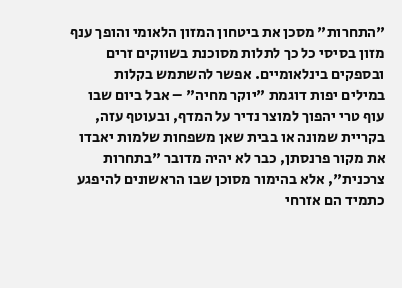"התחרות" מסכן את ביטחון המזון הלאומי והופך ענף מזון בסיסי כל כך לתלות מסוכנת בשווקים זרים ובספקים בינלאומיים. אפשר להשתמש בקלות במילים יפות דוגמת "יוקר מחיה" – אבל ביום שבו עוף טרי יהפוך למוצר נדיר על המדף, ובעוטף עזה, בקריית שמונה או בבית שאן משפחות שלמות יאבדו את מקור פרנסתן, כבר לא יהיה מדובר "בתחרות צרכנית", אלא בהימור מסוכן שבו הראשונים להיפגע כתמיד הם אזרחי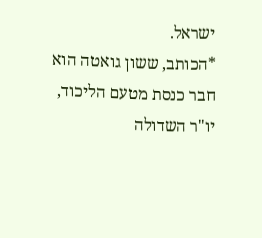ישראל.
*הכותב, ששון גואטה הוא חבר כנסת מטעם הליכוד, יו"ר השדולה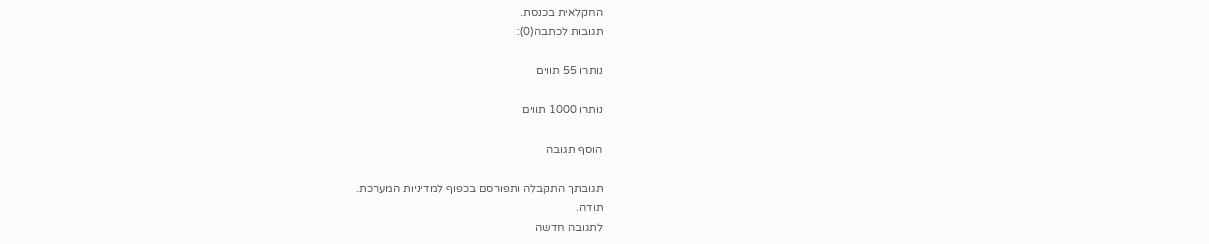החקלאית בכנסת.
תגובות לכתבה(0):

נותרו 55 תווים

נותרו 1000 תווים

הוסף תגובה

תגובתך התקבלה ותפורסם בכפוף למדיניות המערכת.
תודה.
לתגובה חדשה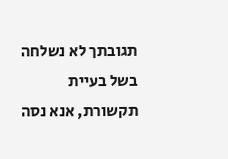תגובתך לא נשלחה בשל בעיית תקשורת, אנא נסה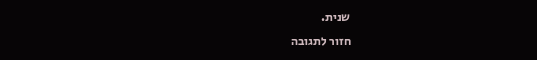שנית.
חזור לתגובה